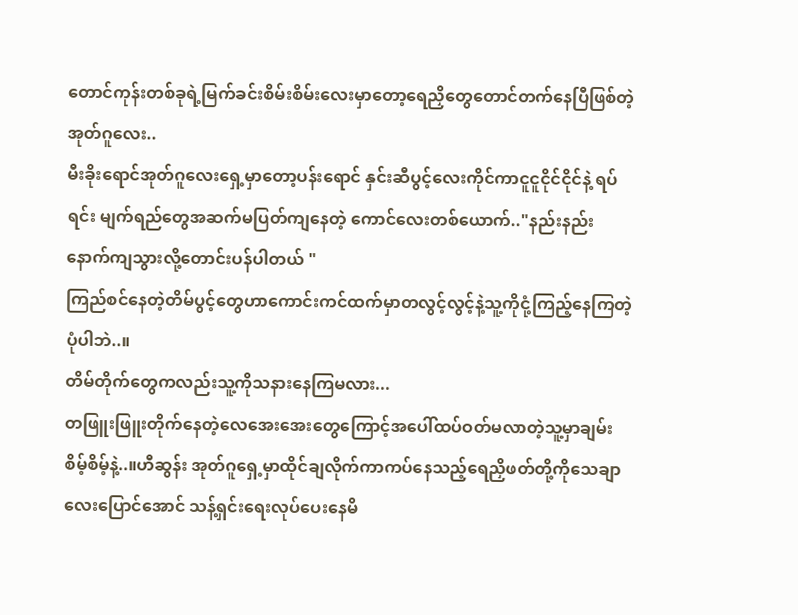တောင်ကုန်းတစ်ခုရဲ့မြက်ခင်းစိမ်းစိမ်းလေးမှာတော့ရေညှိတွေတောင်တက်နေပြီဖြစ်တဲ့အုတ်ဂူလေး..
မီးခိုးရောင်အုတ်ဂူလေးရှေ့မှာတော့ပန်းရောင် နှင်းဆီပွင့်လေးကိုင်ကာငူငူငိုင်ငိုင်နဲ့ ရပ်ရင်း မျက်ရည်တွေအဆက်မပြတ်ကျနေတဲ့ ကောင်လေးတစ်ယောက်.."နည်းနည်းနောက်ကျသွားလို့တောင်းပန်ပါတယ် "
ကြည်စင်နေတဲ့တိမ်ပွင့်တွေဟာကောင်းကင်ထက်မှာတလွင့်လွင့်နဲ့သူ့ကိုငုံ့ကြည့်နေကြတဲ့ပုံပါဘဲ..။
တိမ်တိုက်တွေကလည်းသူ့ကိုသနားနေကြမလား...
တဖြူးဖြူးတိုက်နေတဲ့လေအေးအေးတွေကြောင့်အပေါ်ထပ်ဝတ်မလာတဲ့သူ့မှာချမ်းစိမ့်စိမ့်နဲ့..။ဟီဆွန်း အုတ်ဂူရှေ့မှာထိုင်ချလိုက်ကာကပ်နေသည့်ရေညှိဖတ်တို့ကိုသေချာလေးပြောင်အောင် သန့်ရှင်းရေးလုပ်ပေးနေမိ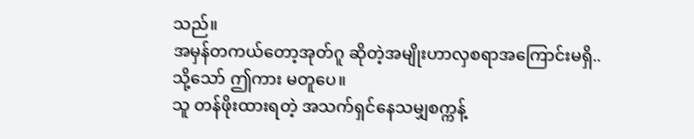သည်။
အမှန်တကယ်တော့အုတ်ဂူ ဆိုတဲ့အမျိုးဟာလှစရာအကြောင်းမရှိ..
သို့သော် ဤကား မတူပေ။
သူ တန်ဖိုးထားရတဲ့ အသက်ရှင်နေသမျှစက္ကန့်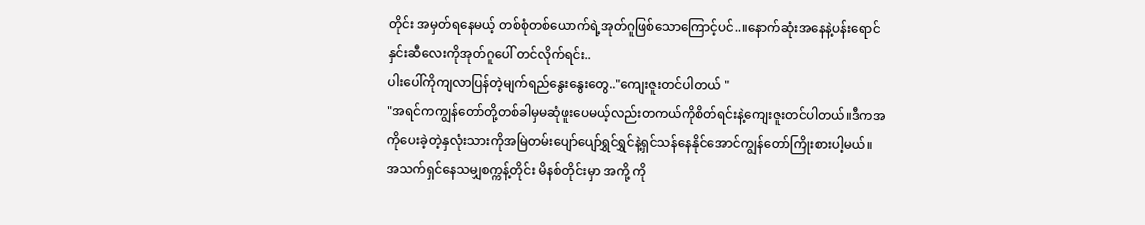တိုင်း အမှတ်ရနေမယ့် တစ်စုံတစ်ယောက်ရဲ့အုတ်ဂူဖြစ်သောကြောင့်ပင်..။နောက်ဆုံးအနေနဲ့ပန်းရောင်နှင်းဆီလေးကိုအုတ်ဂူပေါ် တင်လိုက်ရင်း..
ပါးပေါ်ကိုကျလာပြန်တဲ့မျက်ရည်နွေးနွေးတွေ.."ကျေးဇူးတင်ပါတယ် "
"အရင်ကကျွန်တော်တို့တစ်ခါမှမဆုံဖူးပေမယ့်လည်းတကယ်ကိုစိတ်ရင်းနဲ့ကျေးဇူးတင်ပါတယ်။ဒီကအကိုပေးခဲ့တဲ့နှလုံးသားကိုအမြဲတမ်းပျော်ပျော်ရွှင်ရွှင်နဲ့ရှင်သန်နေနိုင်အောင်ကျွန်တော်ကြိုးစားပါ့မယ်။အသက်ရှင်နေသမျှစက္ကန့်တိုင်း မိနစ်တိုင်းမှာ အကို့ ကို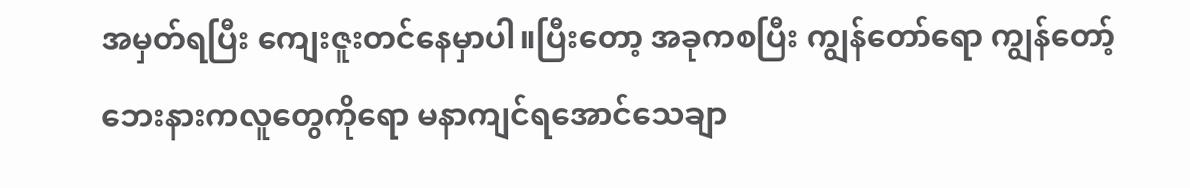အမှတ်ရပြီး ကျေးဇူးတင်နေမှာပါ။ပြီးတော့ အခုကစပြီး ကျွန်တော်ရော ကျွန်တော့်ဘေးနားကလူတွေကိုရော မနာကျင်ရအောင်သေချာ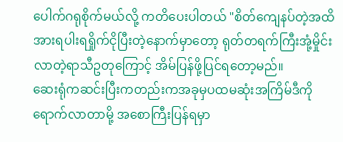ပေါက်ဂရုစိုက်မယ်လို့ ကတိပေးပါတယ် "စိတ်ကျေနပ်တဲ့အထိ အားရပါးရရှိုက်ငိုပြီးတဲ့နောက်မှာတော့ ရုတ်တရက်ကြီးအုံ့မှိုင်းလာတဲ့ရာသီဥတုကြောင့် အိမ်ပြန်ဖို့ပြင်ရတော့မည်။
ဆေးရုံကဆင်းပြီးကတည်းကအခုမှပထမဆုံးအကြိမ်ဒီကိုရောက်လာတာမို့ အစောကြီးပြန်ရမှာ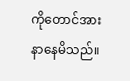ကိုတောင်အားနာနေမိသည်။